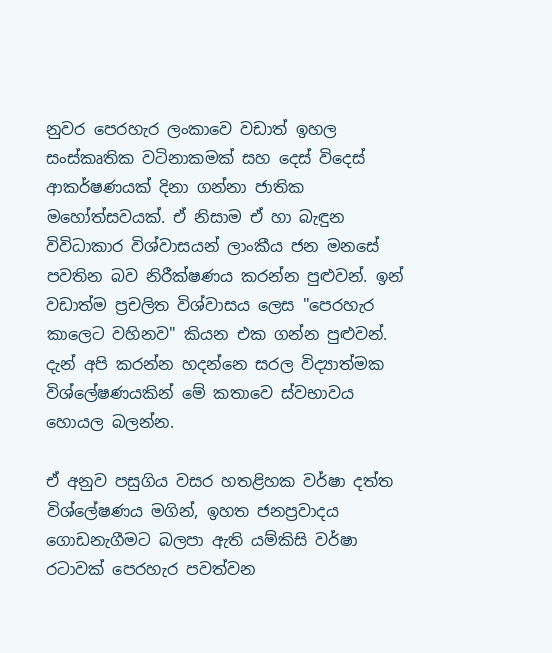නුවර පෙරහැර ලංකාවෙ වඩාත් ඉහල සංස්කෘතික වටිනාකමක් සහ දෙස් විදෙස් ආකර්ෂණයක් දිනා ගන්නා ජාතික මහෝත්සවයක්. ඒ නිසාම ඒ හා බැඳුන විවිධාකාර විශ්වාසයන් ලාංකීය ජන මනසේ පවතින බව නිරීක්ෂණය කරන්න පුළුවන්. ඉන් වඩාත්ම ප්‍රචලිත විශ්වාසය ලෙස "පෙරහැර කාලෙට වහිනව" කියන එක ගන්න පුළුවන්. දැන් අපි කරන්න හදන්නෙ සරල විද්‍යාත්මක විශ්ලේෂණයකින් මේ කතාවෙ ස්වභාවය හොයල බලන්න.

ඒ අනුව පසුගිය වසර හතළිහක වර්ෂා දත්ත විශ්ලේෂණය මගින්, ඉහත ජනප්‍රවාදය ගොඩනැගීමට බලපා ඇති යම්කිසි වර්ෂා රටාවක් පෙරහැර පවත්වන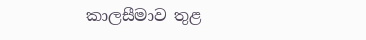කාලසීමාව තුළ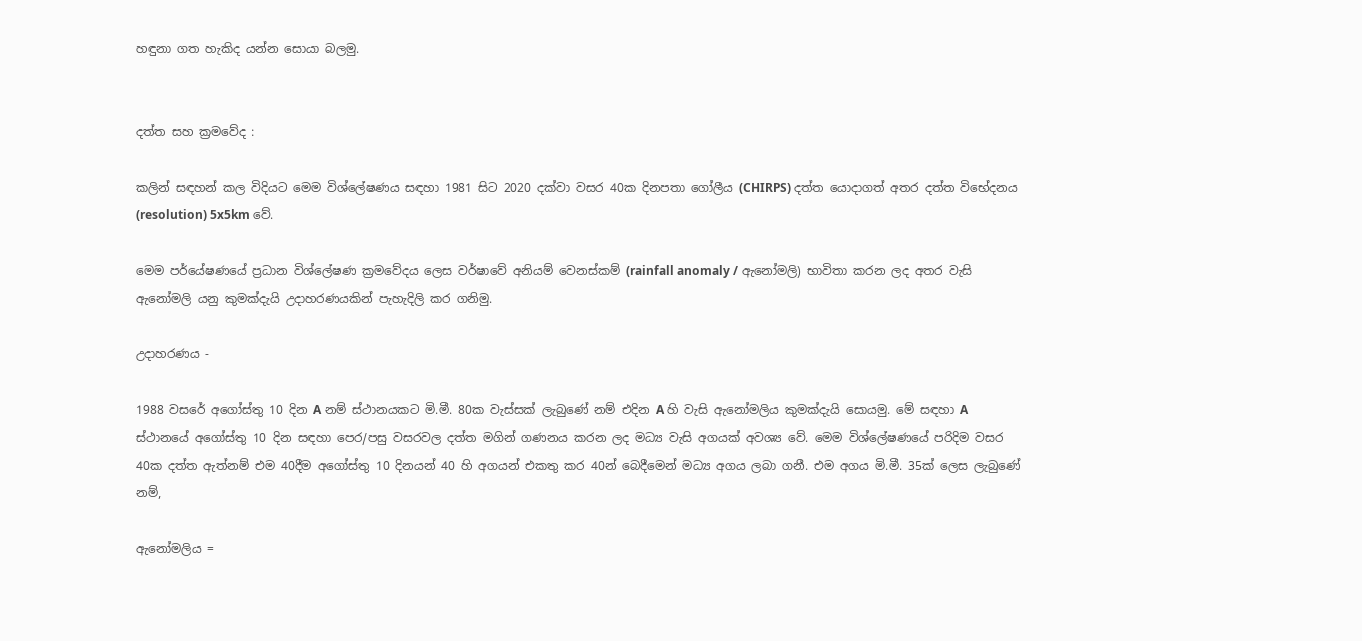හඳුනා ගත හැකිද යන්න සොයා බලමු.


දත්ත සහ ක්‍රමවේද :

කලින් සඳහන් කල විදියට මෙම විශ්ලේෂණය සඳහා 1981 සිට 2020 දක්වා වසර 40ක දිනපතා ගෝලීය (CHIRPS) දත්ත යොදාගත් අතර දත්ත විභේදනය (resolution) 5x5km වේ.

මෙම පර්යේෂණයේ ප්‍රධාන විශ්ලේෂණ ක්‍රමවේදය ලෙස වර්ෂාවේ අනියම් වෙනස්කම් (rainfall anomaly / ඇනෝමලි) භාවිතා කරන ලද අතර වැසි ඇනෝමලි යනු කුමක්දැයි උදාහරණයකින් පැහැදිලි කර ගනිමු.

උදාහරණය -

1988 වසරේ අගෝස්තු 10 දින A නම් ස්ථානයකට මි.මී. 80ක වැස්සක් ලැබුණේ නම් එදින A හි වැසි ඇනෝමලිය කුමක්දැයි සොයමු. මේ සඳහා A ස්ථානයේ අගෝස්තු 10 දින සඳහා පෙර/පසු වසරවල දත්ත මගින් ගණනය කරන ලද මධ්‍ය වැසි අගයක් අවශ්‍ය වේ. මෙම විශ්ලේෂණයේ පරිදිම වසර 40ක දත්ත ඇත්නම් එම 40දීම අගෝස්තු 10 දිනයන් 40 හි අගයන් එකතු කර 40න් බෙදීමෙන් මධ්‍ය අගය ලබා ගනී. එම අගය මි.මී. 35ක් ලෙස ලැබුණේ නම්,

ඇනෝමලිය =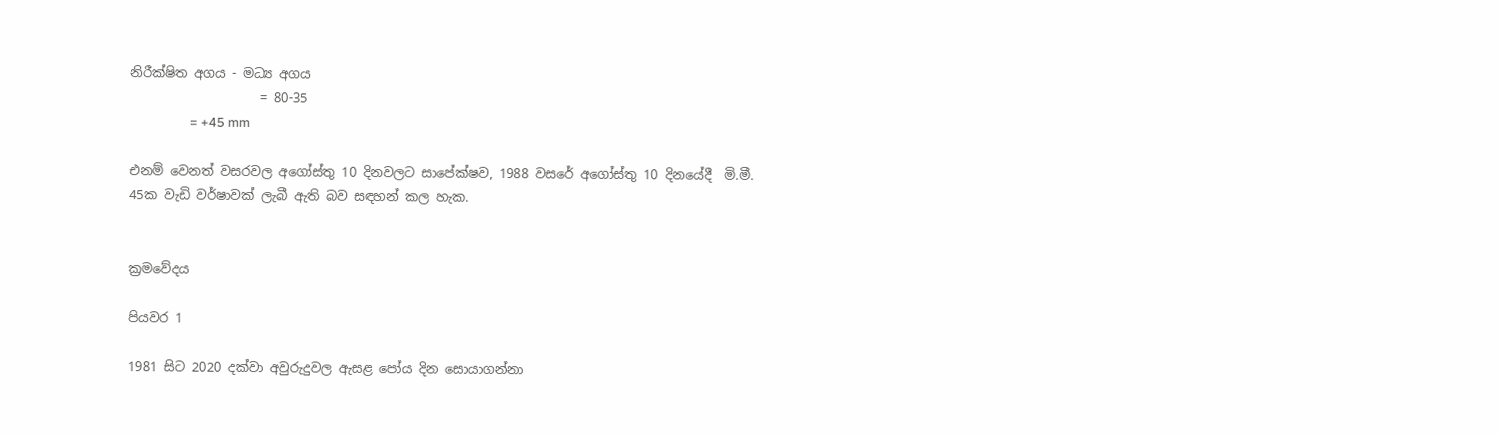නිරීක්ෂිත අගය - මධ්‍ය අගය
                    = 80-35
                    = +45 mm

එනම් වෙනත් වසරවල අගෝස්තු 10 දිනවලට සාපේක්ෂව, 1988 වසරේ අගෝස්තු 10 දිනයේදී  මි.මී. 45ක වැඩි වර්ෂාවක් ලැබී ඇති බව සඳහන් කල හැක.


ක්‍රමවේදය

පියවර 1

1981 සිට 2020 දක්වා අවුරුදුවල ඇසළ පෝය දින සොයාගන්නා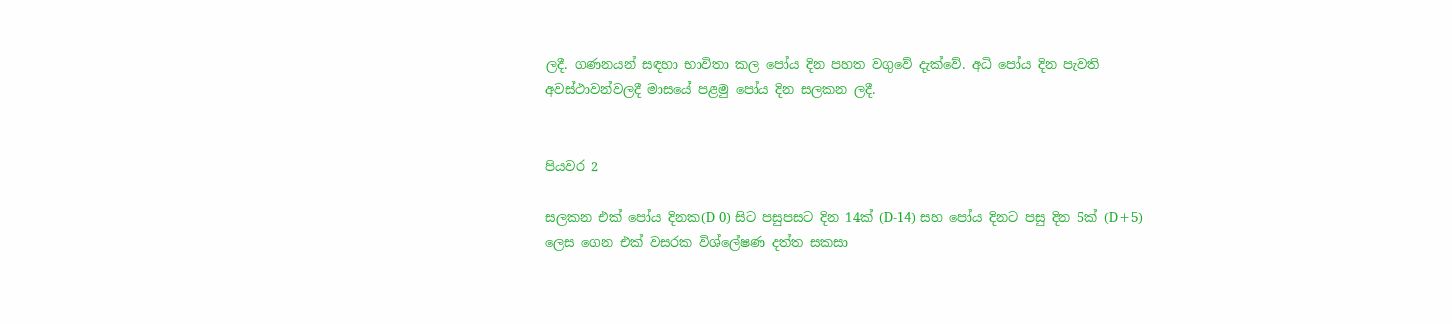ලදී. ගණනයන් සඳහා භාවිතා කල පෝය දින පහත වගුවේ දැක්වේ. අධි පෝය දින පැවති අවස්ථාවන්වලදී මාසයේ පළමු පෝය දින සලකන ලදී.


පියවර 2

සලකන එක් පෝය දිනක(D 0) සිට පසුපසට දින 14ක් (D-14) සහ පෝය දිනට පසු දින 5ක් (D+5) ලෙස ගෙන එක් වසරක විශ්ලේෂණ දත්ත සකසා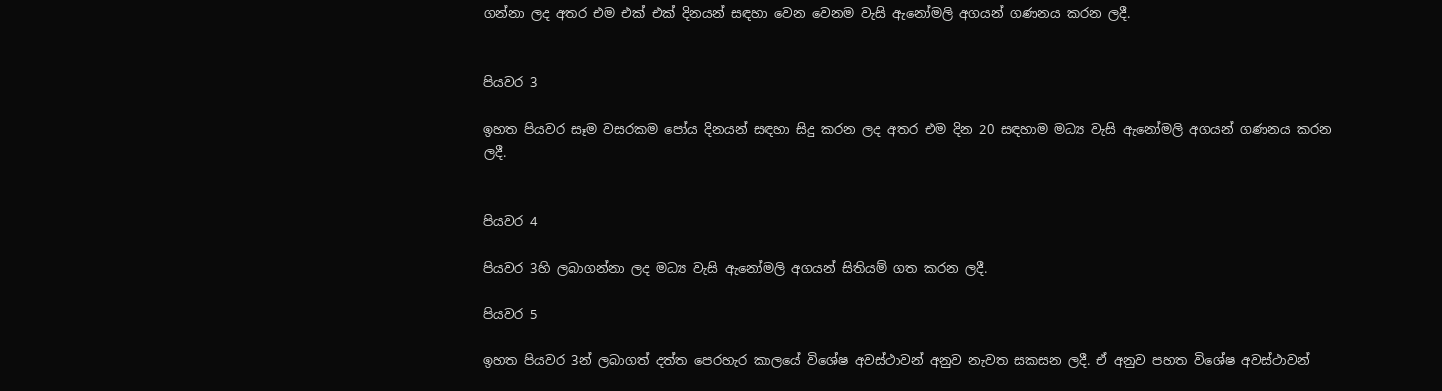ගන්නා ලද අතර එම එක් එක් දිනයන් සඳහා වෙන වෙනම වැසි ඇනෝමලි අගයන් ගණනය කරන ලදී.


පියවර 3

ඉහත පියවර සෑම වසරකම පෝය දිනයන් සඳහා සිදු කරන ලද අතර එම දින 20 සඳහාම මධ්‍ය වැසි ඇනෝමලි අගයන් ගණනය කරන ලදී.


පියවර 4

පියවර 3හි ලබාගන්නා ලද මධ්‍ය වැසි ඇනෝමලි අගයන් සිතියම් ගත කරන ලදී.

පියවර 5

ඉහත පියවර 3න් ලබාගත් දත්ත පෙරහැර කාලයේ විශේෂ අවස්ථාවන් අනුව නැවත සකසන ලදී. ඒ අනුව පහත විශේෂ අවස්ථාවන්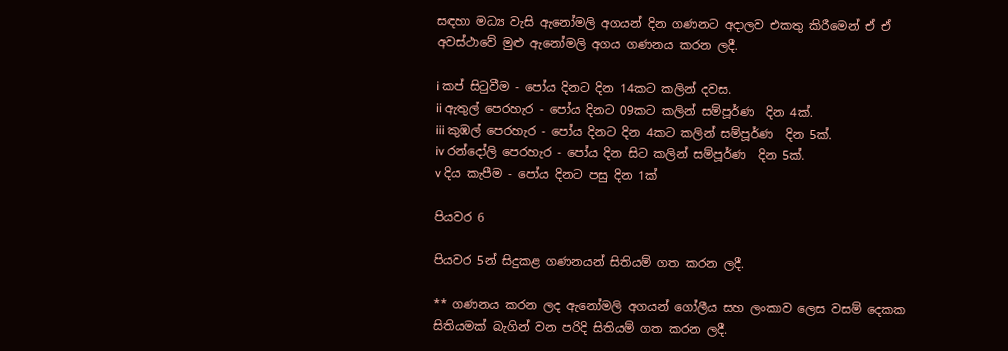සඳහා මධ්‍ය වැසි ඇනෝමලි අගයන් දින ගණනට අදාලව එකතු කිරීමෙන් ඒ ඒ අවස්ථාවේ මුළු ඇනෝමලි අගය ගණනය කරන ලදී.

i කප් සිටුවීම - පෝය දිනට දින 14කට කලින් දවස.
ii ඇතුල් පෙරහැර - පෝය දිනට 09කට කලින් සම්පූර්ණ  දින 4ක්.
iii කුඹල් පෙරහැර - පෝය දිනට දින 4කට කලින් සම්පූර්ණ  දින 5ක්.
iv රන්දෝලි පෙරහැර - පෝය දින සිට කලින් සම්පූර්ණ  දින 5ක්.
v දිය කැපීම - පෝය දිනට පසු දින 1ක්

පියවර 6

පියවර 5න් සිදුකළ ගණනයන් සිතියම් ගත කරන ලදී.

** ගණනය කරන ලද ඇනෝමලි අගයන් ගෝලීය සහ ලංකාව ලෙස වසම් දෙකක සිතියමක් බැගින් වන පරිදි සිතියම් ගත කරන ලදී.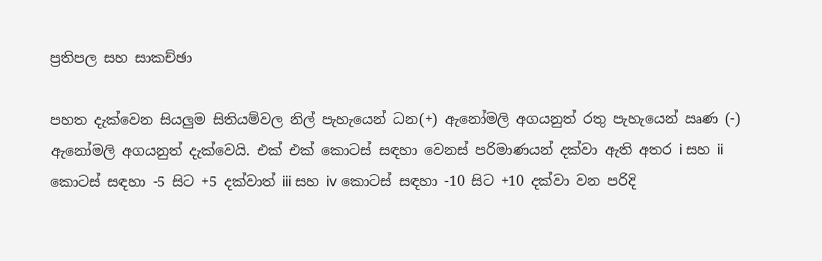ප්‍රතිපල සහ සාකච්ඡා

පහත දැක්වෙන සියලුම සිතියම්වල නිල් පැහැයෙන් ධන(+) ඇනෝමලි අගයනුත් රතු පැහැයෙන් ඍණ (-) ඇනෝමලි අගයනුත් දැක්වෙයි. එක් එක් කොටස් සඳහා වෙනස් පරිමාණයන් දක්වා ඇති අතර i සහ ii කොටස් සඳහා -5 සිට +5 දක්වාත් iii සහ iv කොටස් සඳහා -10 සිට +10 දක්වා වන පරිදි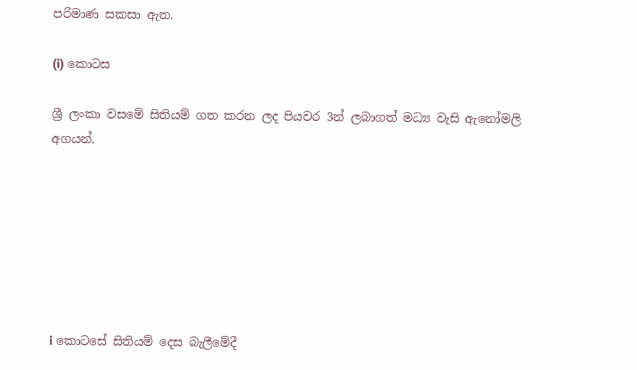පරිමාණ සකසා ඇත.

(i) කොටස

ශ්‍රී ලංකා වසමේ සිතියම් ගත කරන ලද පියවර 3න් ලබාගත් මධ්‍ය වැසි ඇනෝමලි අගයන්.







i කොටසේ සිතියම් දෙස බැලීමේදී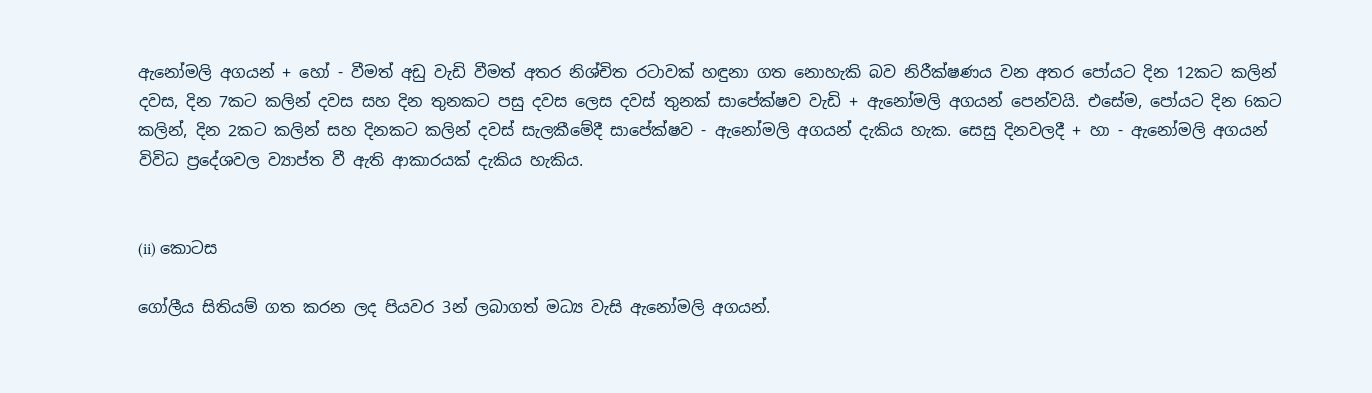ඇනෝමලි අගයන් + හෝ - වීමත් අඩු වැඩි වීමත් අතර නිශ්චිත රටාවක් හඳුනා ගත නොහැකි බව නිරීක්ෂණය වන අතර පෝයට දින 12කට කලින් දවස, දින 7කට කලින් දවස සහ දින තුනකට පසු දවස ලෙස දවස් තුනක් සාපේක්ෂව වැඩි + ඇනෝමලි අගයන් පෙන්වයි. එසේම, පෝයට දින 6කට කලින්, දින 2කට කලින් සහ දිනකට කලින් දවස් සැලකීමේදී සාපේක්ෂව - ඇනෝමලි අගයන් දැකිය හැක. සෙසු දිනවලදී + හා - ඇනෝමලි අගයන් විවිධ ප්‍රදේශවල ව්‍යාප්ත වී ඇති ආකාරයක් දැකිය හැකිය.


(ii) කොටස

ගෝලීය සිතියම් ගත කරන ලද පියවර 3න් ලබාගත් මධ්‍ය වැසි ඇනෝමලි අගයන්.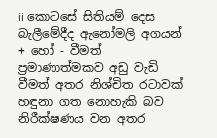ii කොටසේ සිතියම් දෙස බැලීමේදීද ඇනෝමලි අගයන් + හෝ - වීමත් ප්‍රමාණාත්මකව අඩු වැඩි වීමත් අතර නිශ්චිත රටාවක් හඳුනා ගත නොහැකි බව නිරීක්ෂණය වන අතර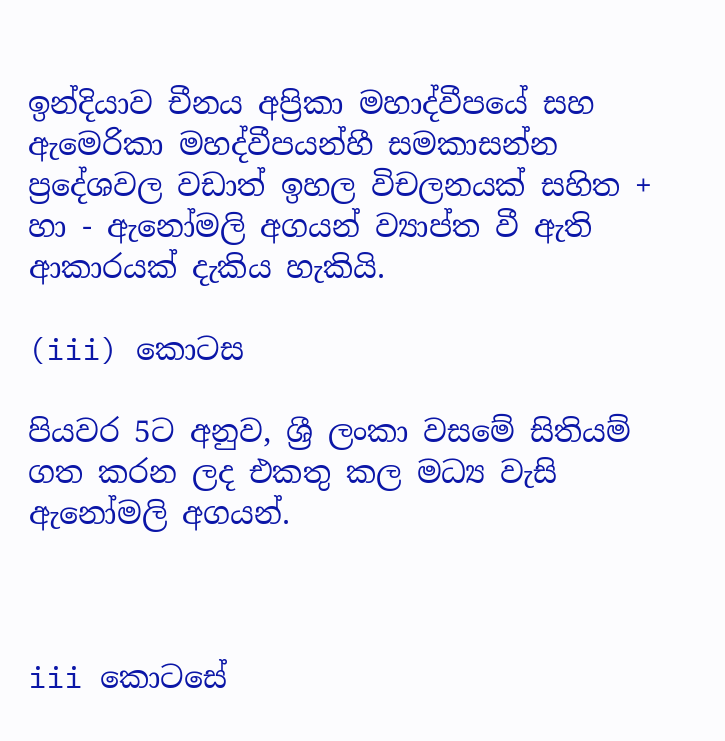ඉන්දියාව චීනය අප්‍රිකා මහාද්වීපයේ සහ ඇමෙරිකා මහද්වීපයන්හී සමකාසන්න ප්‍රදේශවල වඩාත් ඉහල විචලනයක් සහිත + හා - ඇනෝමලි අගයන් ව්‍යාප්ත වී ඇති ආකාරයක් දැකිය හැකියි.

(iii) කොටස

පියවර 5ට අනුව, ශ්‍රී ලංකා වසමේ සිතියම් ගත කරන ලද එකතු කල මධ්‍ය වැසි ඇනෝමලි අගයන්.



iii කොටසේ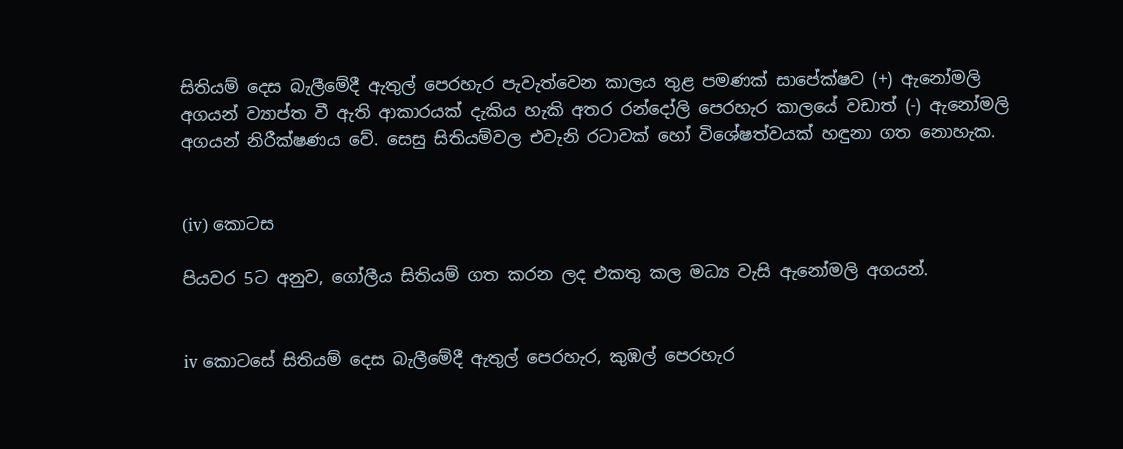සිතියම් දෙස බැලීමේදී ඇතුල් පෙරහැර පැවැත්වෙන කාලය තුළ පමණක් සාපේක්ෂව (+) ඇනෝමලි අගයන් ව්‍යාප්ත වී ඇති ආකාරයක් දැකිය හැකි අතර රන්දෝලි පෙරහැර කාලයේ වඩාත් (-) ඇනෝමලි අගයන් නිරීක්ෂණය වේ. සෙසු සිතියම්වල එවැනි රටාවක් හෝ විශේෂත්වයක් හඳුනා ගත නොහැක.


(iv) කොටස

පියවර 5ට අනුව, ගෝලීය සිතියම් ගත කරන ලද එකතු කල මධ්‍ය වැසි ඇනෝමලි අගයන්.


iv කොටසේ සිතියම් දෙස බැලීමේදී ඇතුල් පෙරහැර, කුඹල් පෙරහැර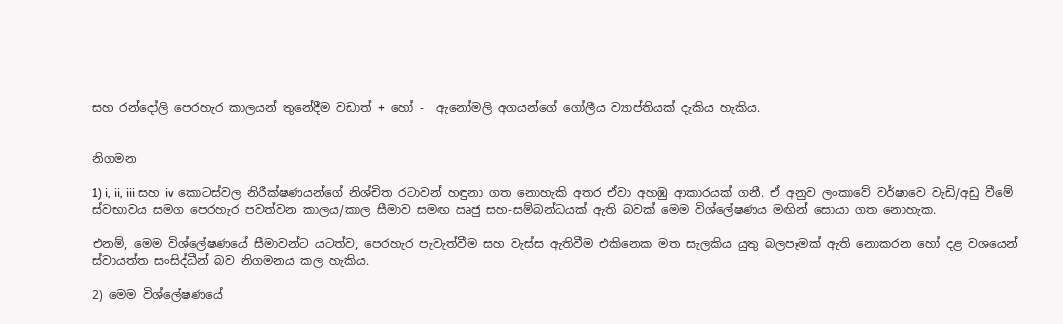සහ රන්දෝලි පෙරහැර කාලයන් තුනේදීම වඩාත් + හෝ -  ඇනෝමලි අගයන්ගේ ගෝලීය ව්‍යාප්තියක් දැකිය හැකිය.


නිගමන

1) i, ii, iii සහ iv කොටස්වල නිරීක්ෂණයන්ගේ නිශ්චිත රටාවන් හඳුනා ගත නොහැකි අතර ඒවා අහඹු ආකාරයක් ගනී. ඒ අනුව ලංකාවේ වර්ෂාවෙ වැඩි/අඩු වීමේ ස්වභාවය සමග පෙරහැර පවත්වන කාලය/කාල සීමාව සමඟ ඍජු සහ-සම්බන්ධයක් ඇති බවක් මෙම විශ්ලේෂණය මඟින් සොයා ගත නොහැක.

එනම්, මෙම විශ්ලේෂණයේ සීමාවන්ට යටත්ව, පෙරහැර පැවැත්වීම සහ වැස්ස ඇතිවීම එකිනෙක මත සැලකිය යුතු බලපෑමක් ඇති නොකරන හෝ දළ වශයෙන් ස්වායත්ත සංසිද්ධීන් බව නිගමනය කල හැකිය.

2) මෙම විශ්ලේෂණයේ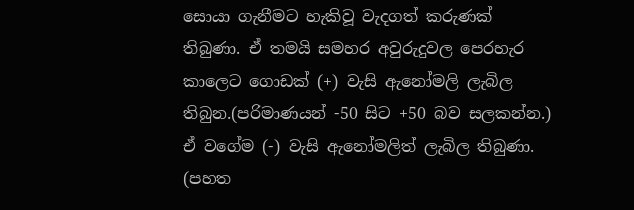සොයා ගැනීමට හැකිවූ වැදගත් කරුණක් තිබුණා. ඒ තමයි සමහර අවුරුදුවල පෙරහැර කාලෙට ගොඩක් (+) වැසි ඇනෝමලි ලැබිල තිබුන.(පරිමාණයන් -50 සිට +50 බව සලකන්න.) ඒ වගේම (-) වැසි ඇනෝමලිත් ලැබිල තිබුණා. (පහත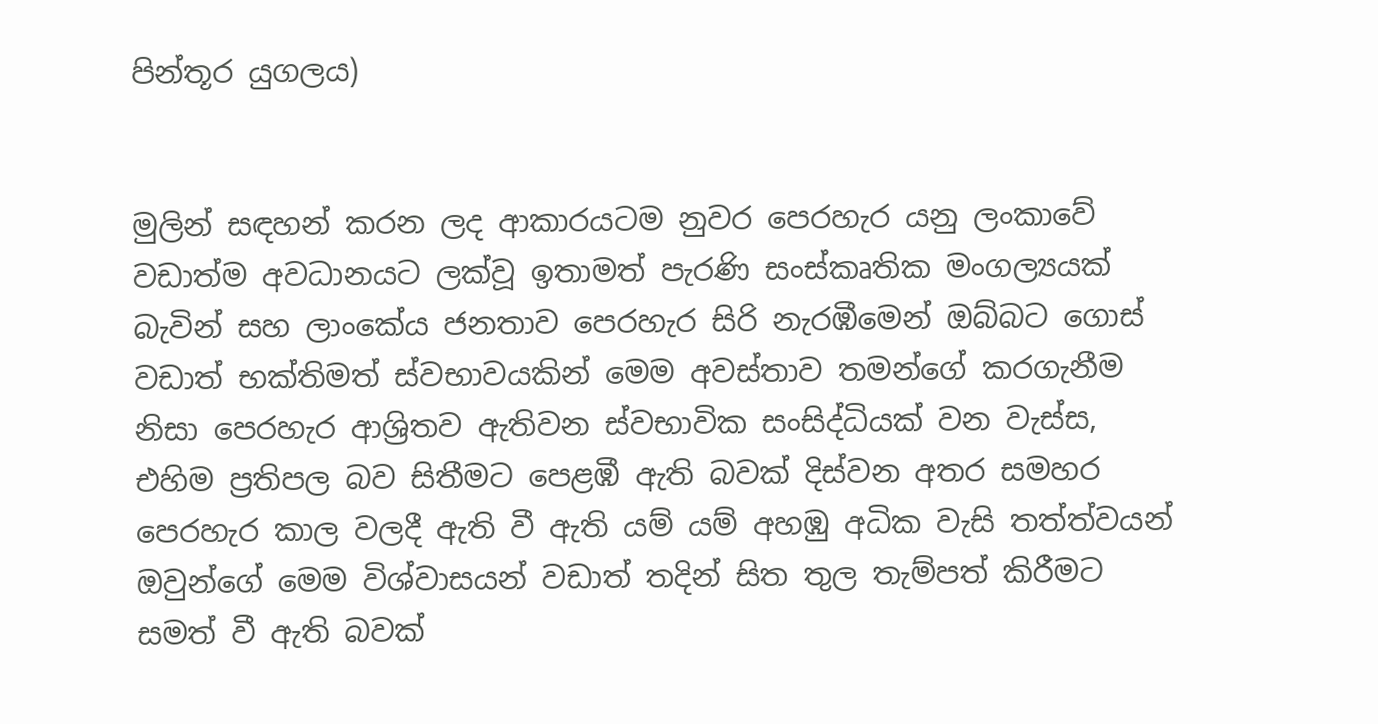පින්තූර යුගලය)


මුලින් සඳහන් කරන ලද ආකාරයටම නුවර පෙරහැර යනු ලංකාවේ වඩාත්ම අවධානයට ලක්වූ ඉතාමත් පැරණි සංස්කෘතික මංගල්‍යයක් බැවින් සහ ලාංකේය ජනතාව පෙරහැර සිරි නැරඹීමෙන් ඔබ්බට ගොස් වඩාත් භක්තිමත් ස්වභාවයකින් මෙම අවස්තාව තමන්ගේ කරගැනීම නිසා පෙරහැර ආශ්‍රිතව ඇතිවන ස්වභාවික සංසිද්ධියක් වන වැස්ස, එහිම ප්‍රතිපල බව සිතීමට පෙළඹී ඇති බවක් දිස්වන අතර සමහර පෙරහැර කාල වලදී ඇති වී ඇති යම් යම් අහඹු අධික වැසි තත්ත්වයන් ඔවුන්ගේ මෙම විශ්වාසයන් වඩාත් තදින් සිත තුල තැම්පත් කිරීමට සමත් වී ඇති බවක්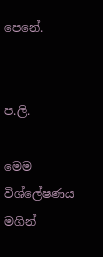පෙනේ.


ප.ලි.

මෙම විශ්ලේෂණය මගින්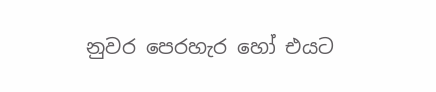නුවර පෙරහැර හෝ එයට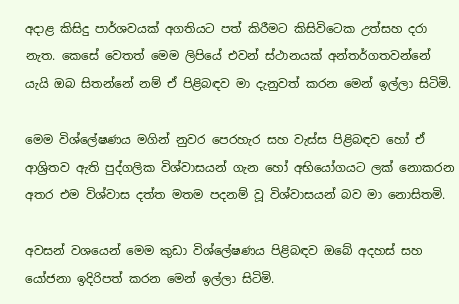අදාළ කිසිදු පාර්ශවයක් අගතියට පත් කිරීමට කිසිවිටෙක උත්සහ දරා නැත. කෙසේ වෙතත් මෙම ලිපියේ එවන් ස්ථානයක් අන්තර්ගතවන්නේ යැයි ඔබ සිතන්නේ නම් ඒ පිළිබඳව මා දැනුවත් කරන මෙන් ඉල්ලා සිටිමි.

මෙම විශ්ලේෂණය මගින් නුවර පෙරහැර සහ වැස්ස පිළිබඳව හෝ ඒ ආශ්‍රිතව ඇති පුද්ගලික විශ්වාසයන් ගැන හෝ අභියෝගයට ලක් නොකරන අතර එම විශ්වාස දත්ත මතම පදනම් වූ විශ්වාසයන් බව මා නොසිතමි.

අවසන් වශයෙන් මෙම කුඩා විශ්ලේෂණය පිළිබඳව ඔබේ අදහස් සහ යෝජනා ඉදිරිපත් කරන මෙන් ඉල්ලා සිටිමි.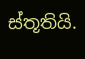ස්තූතියි.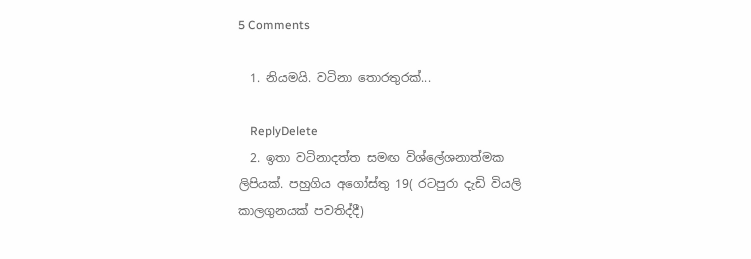5 Comments

  1. නියමයි. වටිනා තොරතුරක්...

    ReplyDelete
  2. ඉතා වටිනාදත්ත සමඟ විශ්ලේශනාත්මක ලිපියක්. පහුගිය අගෝස්තු 19( රටපුරා දැඩි වියලි කාලගුනයක් පවතිද්දී)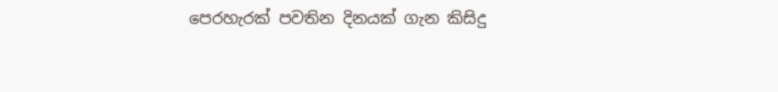පෙරහැරක් පවතින දිනයක් ගැන කිසිදු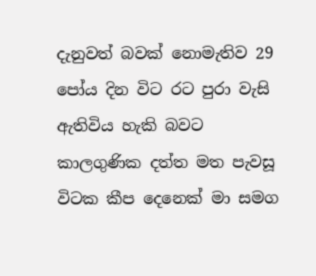දැනුවත් බවක් නොමැතිව 29 පෝය දින විට රට පුරා වැසි ඇතිවිය හැකි බවට කාලගුණික දත්ත මත පැවසූ විටක කීප දෙනෙක් මා සමග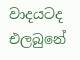වාදයටද එලබුනේ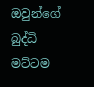ඔවුන්ගේ බුද්ධි මට්ටම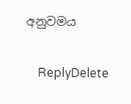අනුවමය

    ReplyDelete